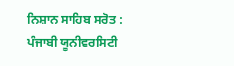ਨਿਸ਼ਾਨ ਸਾਹਿਬ ਸਰੋਤ : ਪੰਜਾਬੀ ਯੂਨੀਵਰਸਿਟੀ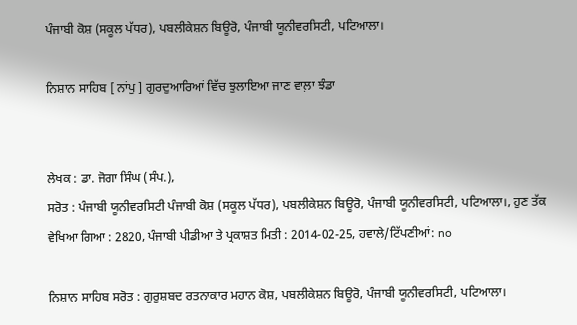ਪੰਜਾਬੀ ਕੋਸ਼ (ਸਕੂਲ ਪੱਧਰ), ਪਬਲੀਕੇਸ਼ਨ ਬਿਊਰੋ, ਪੰਜਾਬੀ ਯੂਨੀਵਰਸਿਟੀ, ਪਟਿਆਲਾ।

ਨਿਸ਼ਾਨ ਸਾਹਿਬ [ ਨਾਂਪੁ ] ਗੁਰਦੁਆਰਿਆਂ ਵਿੱਚ ਝੁਲਾਇਆ ਜਾਣ ਵਾਲ਼ਾ ਝੰਡਾ


ਲੇਖਕ : ਡਾ. ਜੋਗਾ ਸਿੰਘ (ਸੰਪ.),
ਸਰੋਤ : ਪੰਜਾਬੀ ਯੂਨੀਵਰਸਿਟੀ ਪੰਜਾਬੀ ਕੋਸ਼ (ਸਕੂਲ ਪੱਧਰ), ਪਬਲੀਕੇਸ਼ਨ ਬਿਊਰੋ, ਪੰਜਾਬੀ ਯੂਨੀਵਰਸਿਟੀ, ਪਟਿਆਲਾ।, ਹੁਣ ਤੱਕ ਵੇਖਿਆ ਗਿਆ : 2820, ਪੰਜਾਬੀ ਪੀਡੀਆ ਤੇ ਪ੍ਰਕਾਸ਼ਤ ਮਿਤੀ : 2014-02-25, ਹਵਾਲੇ/ਟਿੱਪਣੀਆਂ: no

ਨਿਸ਼ਾਨ ਸਾਹਿਬ ਸਰੋਤ : ਗੁਰੁਸ਼ਬਦ ਰਤਨਾਕਾਰ ਮਹਾਨ ਕੋਸ਼, ਪਬਲੀਕੇਸ਼ਨ ਬਿਊਰੋ, ਪੰਜਾਬੀ ਯੂਨੀਵਰਸਿਟੀ, ਪਟਿਆਲਾ।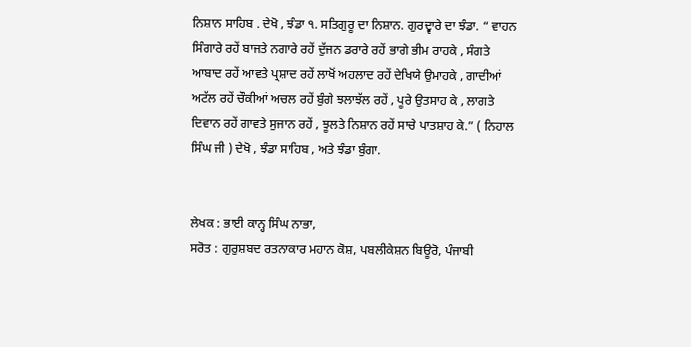ਨਿਸ਼ਾਨ ਸਾਹਿਬ . ਦੇਖੋ , ਝੰਡਾ ੧. ਸਤਿਗੁਰੂ ਦਾ ਨਿਸ਼ਾਨ. ਗੁਰਦ੍ਵਾਰੇ ਦਾ ਝੰਡਾ. “ ਵਾਹਨ ਸਿੰਗਾਰੇ ਰਹੇਂ ਬਾਜਤੇ ਨਗਾਰੇ ਰਹੇਂ ਦੁੱਜਨ ਡਰਾਰੇ ਰਹੇਂ ਭਾਗੇ ਭੀਮ ਰਾਹਕੇ , ਸੰਗਤੇ ਆਬਾਦ ਰਹੇਂ ਆਵਤੇ ਪ੍ਰਸ਼ਾਦ ਰਹੇਂ ਲਾਖੋਂ ਅਹਲਾਦ ਰਹੇਂ ਦੇਖਿਯੇ ਉਮਾਹਕੇ , ਗਾਦੀਆਂ ਅਟੱਲ ਰਹੇਂ ਚੌਕੀਆਂ ਅਚਲ ਰਹੇਂ ਬੁੰਗੇ ਝਲਾਝੱਲ ਰਹੇਂ , ਪੂਰੇ ਉਤਸਾਹ ਕੇ , ਲਾਗਤੇ ਦਿਵਾਨ ਰਹੇਂ ਗਾਵਤੇ ਸੁਜਾਨ ਰਹੇਂ , ਝੂਲਤੇ ਨਿਸ਼ਾਨ ਰਹੇਂ ਸਾਚੇ ਪਾਤਸ਼ਾਹ ਕੇ.” ( ਨਿਹਾਲ ਸਿੰਘ ਜੀ ) ਦੇਖੋ , ਝੰਡਾ ਸਾਹਿਬ , ਅਤੇ ਝੰਡਾ ਬੁੰਗਾ.


ਲੇਖਕ : ਭਾਈ ਕਾਨ੍ਹ ਸਿੰਘ ਨਾਭਾ,
ਸਰੋਤ : ਗੁਰੁਸ਼ਬਦ ਰਤਨਾਕਾਰ ਮਹਾਨ ਕੋਸ਼, ਪਬਲੀਕੇਸ਼ਨ ਬਿਊਰੋ, ਪੰਜਾਬੀ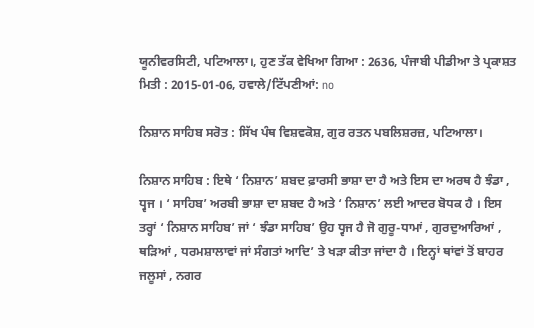ਯੂਨੀਵਰਸਿਟੀ, ਪਟਿਆਲਾ।, ਹੁਣ ਤੱਕ ਵੇਖਿਆ ਗਿਆ : 2636, ਪੰਜਾਬੀ ਪੀਡੀਆ ਤੇ ਪ੍ਰਕਾਸ਼ਤ ਮਿਤੀ : 2015-01-06, ਹਵਾਲੇ/ਟਿੱਪਣੀਆਂ: no

ਨਿਸ਼ਾਨ ਸਾਹਿਬ ਸਰੋਤ : ਸਿੱਖ ਪੰਥ ਵਿਸ਼ਵਕੋਸ਼, ਗੁਰ ਰਤਨ ਪਬਲਿਸ਼ਰਜ਼, ਪਟਿਆਲਾ।

ਨਿਸ਼ਾਨ ਸਾਹਿਬ : ਇਥੇ ‘ ਨਿਸ਼ਾਨ’ ਸ਼ਬਦ ਫ਼ਾਰਸੀ ਭਾਸ਼ਾ ਦਾ ਹੈ ਅਤੇ ਇਸ ਦਾ ਅਰਥ ਹੈ ਝੰਡਾ , ਧ੍ਵਜ । ‘ ਸਾਹਿਬ’ ਅਰਬੀ ਭਾਸ਼ਾ ਦਾ ਸ਼ਬਦ ਹੈ ਅਤੇ ‘ ਨਿਸ਼ਾਨ’ ਲਈ ਆਦਰ ਬੋਧਕ ਹੈ । ਇਸ ਤਰ੍ਹਾਂ ‘ ਨਿਸ਼ਾਨ ਸਾਹਿਬ’ ਜਾਂ ‘ ਝੰਡਾ ਸਾਹਿਬ’ ਉਹ ਧ੍ਵਜ ਹੈ ਜੋ ਗੁਰੂ-ਧਾਮਾਂ , ਗੁਰਦੁਆਰਿਆਂ , ਥੜਿਆਂ , ਧਰਮਸ਼ਾਲਾਵਾਂ ਜਾਂ ਸੰਗਤਾਂ ਆਦਿ’ ਤੇ ਖੜਾ ਕੀਤਾ ਜਾਂਦਾ ਹੈ । ਇਨ੍ਹਾਂ ਥਾਂਵਾਂ ਤੋਂ ਬਾਹਰ ਜਲੂਸਾਂ , ਨਗਰ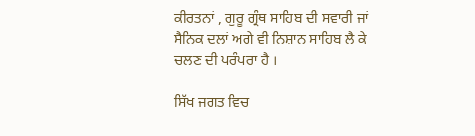ਕੀਰਤਨਾਂ , ਗੁਰੂ ਗ੍ਰੰਥ ਸਾਹਿਬ ਦੀ ਸਵਾਰੀ ਜਾਂ ਸੈਨਿਕ ਦਲਾਂ ਅਗੇ ਵੀ ਨਿਸ਼ਾਨ ਸਾਹਿਬ ਲੈ ਕੇ ਚਲਣ ਦੀ ਪਰੰਪਰਾ ਹੈ ।

ਸਿੱਖ ਜਗਤ ਵਿਚ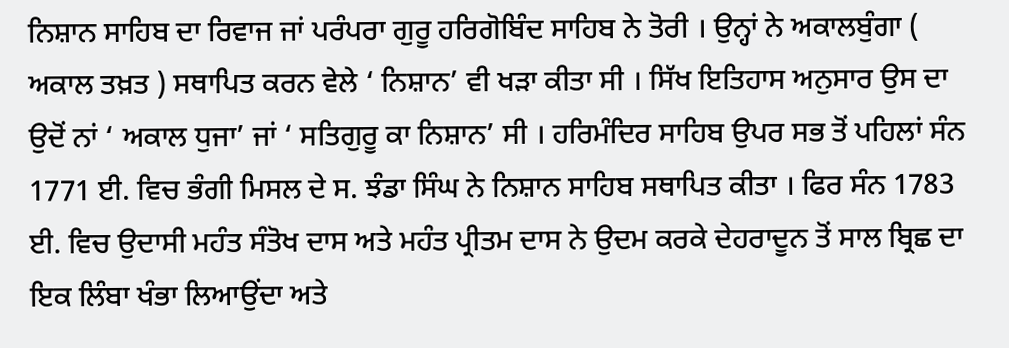ਨਿਸ਼ਾਨ ਸਾਹਿਬ ਦਾ ਰਿਵਾਜ ਜਾਂ ਪਰੰਪਰਾ ਗੁਰੂ ਹਰਿਗੋਬਿੰਦ ਸਾਹਿਬ ਨੇ ਤੋਰੀ । ਉਨ੍ਹਾਂ ਨੇ ਅਕਾਲਬੁੰਗਾ ( ਅਕਾਲ ਤਖ਼ਤ ) ਸਥਾਪਿਤ ਕਰਨ ਵੇਲੇ ‘ ਨਿਸ਼ਾਨ’ ਵੀ ਖੜਾ ਕੀਤਾ ਸੀ । ਸਿੱਖ ਇਤਿਹਾਸ ਅਨੁਸਾਰ ਉਸ ਦਾ ਉਦੋਂ ਨਾਂ ‘ ਅਕਾਲ ਧੁਜਾ’ ਜਾਂ ‘ ਸਤਿਗੁਰੂ ਕਾ ਨਿਸ਼ਾਨ’ ਸੀ । ਹਰਿਮੰਦਿਰ ਸਾਹਿਬ ਉਪਰ ਸਭ ਤੋਂ ਪਹਿਲਾਂ ਸੰਨ 1771 ਈ. ਵਿਚ ਭੰਗੀ ਮਿਸਲ ਦੇ ਸ. ਝੰਡਾ ਸਿੰਘ ਨੇ ਨਿਸ਼ਾਨ ਸਾਹਿਬ ਸਥਾਪਿਤ ਕੀਤਾ । ਫਿਰ ਸੰਨ 1783 ਈ. ਵਿਚ ਉਦਾਸੀ ਮਹੰਤ ਸੰਤੋਖ ਦਾਸ ਅਤੇ ਮਹੰਤ ਪ੍ਰੀਤਮ ਦਾਸ ਨੇ ਉਦਮ ਕਰਕੇ ਦੇਹਰਾਦੂਨ ਤੋਂ ਸਾਲ ਬ੍ਰਿਛ ਦਾ ਇਕ ਲਿੰਬਾ ਖੰਭਾ ਲਿਆਉਂਦਾ ਅਤੇ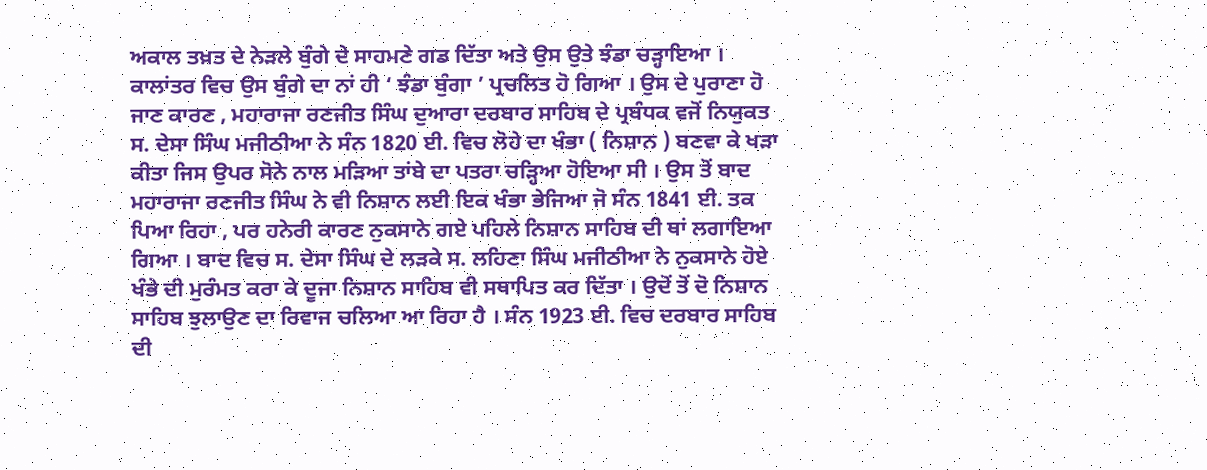ਅਕਾਲ ਤਖ਼ਤ ਦੇ ਨੇੜਲੇ ਬੁੰਗੇ ਦੇ ਸਾਹਮਣੇ ਗਡ ਦਿੱਤਾ ਅਤੇ ਉਸ ਉਤੇ ਝੰਡਾ ਚੜ੍ਹਾਇਆ । ਕਾਲਾਂਤਰ ਵਿਚ ਉਸ ਬੁੰਗੇ ਦਾ ਨਾਂ ਹੀ ‘ ਝੰਡਾ ਬੁੰਗਾ ’ ਪ੍ਰਚਲਿਤ ਹੋ ਗਿਆ । ਉਸ ਦੇ ਪੁਰਾਣਾ ਹੋ ਜਾਣ ਕਾਰਣ , ਮਹਾਰਾਜਾ ਰਣਜੀਤ ਸਿੰਘ ਦੁਆਰਾ ਦਰਬਾਰ ਸਾਹਿਬ ਦੇ ਪ੍ਰਬੰਧਕ ਵਜੋਂ ਨਿਯੁਕਤ ਸ. ਦੇਸਾ ਸਿੰਘ ਮਜੀਠੀਆ ਨੇ ਸੰਨ 1820 ਈ. ਵਿਚ ਲੋਹੇ ਦਾ ਖੰਭਾ ( ਨਿਸ਼ਾਨ ) ਬਣਵਾ ਕੇ ਖੜਾ ਕੀਤਾ ਜਿਸ ਉਪਰ ਸੋਨੇ ਨਾਲ ਮੜਿਆ ਤਾਂਬੇ ਦਾ ਪਤਰਾ ਚੜ੍ਹਿਆ ਹੋਇਆ ਸੀ । ਉਸ ਤੋਂ ਬਾਦ ਮਹਾਰਾਜਾ ਰਣਜੀਤ ਸਿੰਘ ਨੇ ਵੀ ਨਿਸ਼ਾਨ ਲਈ ਇਕ ਖੰਭਾ ਭੇਜਿਆ ਜੋ ਸੰਨ 1841 ਈ. ਤਕ ਪਿਆ ਰਿਹਾ , ਪਰ ਹਨੇਰੀ ਕਾਰਣ ਨੁਕਸਾਨੇ ਗਏ ਪਹਿਲੇ ਨਿਸ਼ਾਨ ਸਾਹਿਬ ਦੀ ਥਾਂ ਲਗਾਇਆ ਗਿਆ । ਬਾਦ ਵਿਚ ਸ. ਦੇਸਾ ਸਿੰਘ ਦੇ ਲੜਕੇ ਸ. ਲਹਿਣਾ ਸਿੰਘ ਮਜੀਠੀਆ ਨੇ ਨੁਕਸਾਨੇ ਹੋਏ ਖੰਭੇ ਦੀ ਮੁਰੰਮਤ ਕਰਾ ਕੇ ਦੂਜਾ ਨਿਸ਼ਾਨ ਸਾਹਿਬ ਵੀ ਸਥਾਪਿਤ ਕਰ ਦਿੱਤਾ । ਉਦੋਂ ਤੋਂ ਦੋ ਨਿਸ਼ਾਨ ਸਾਹਿਬ ਝੁਲਾਉਣ ਦਾ ਰਿਵਾਜ ਚਲਿਆ ਆ ਰਿਹਾ ਹੈ । ਸੰਨ 1923 ਈ. ਵਿਚ ਦਰਬਾਰ ਸਾਹਿਬ ਦੀ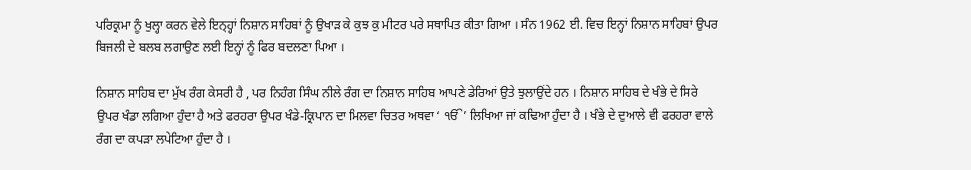ਪਰਿਕ੍ਰਮਾ ਨੂੰ ਖੁਲ੍ਹਾ ਕਰਨ ਵੇਲੇ ਇਨ੍ਹ੍ਹਾਂ ਨਿਸ਼ਾਨ ਸਾਹਿਬਾਂ ਨੂੰ ਉਖਾੜ ਕੇ ਕੁਝ ਕੁ ਮੀਟਰ ਪਰੇ ਸਥਾਪਿਤ ਕੀਤਾ ਗਿਆ । ਸੰਨ 1962 ਈ. ਵਿਚ ਇਨ੍ਹਾਂ ਨਿਸ਼ਾਨ ਸਾਹਿਬਾਂ ਉਪਰ ਬਿਜਲੀ ਦੇ ਬਲਬ ਲਗਾਉਣ ਲਈ ਇਨ੍ਹਾਂ ਨੂੰ ਫਿਰ ਬਦਲਣਾ ਪਿਆ ।

ਨਿਸ਼ਾਨ ਸਾਹਿਬ ਦਾ ਮੁੱਖ ਰੰਗ ਕੇਸਰੀ ਹੈ , ਪਰ ਨਿਹੰਗ ਸਿੰਘ ਨੀਲੇ ਰੰਗ ਦਾ ਨਿਸ਼ਾਨ ਸਾਹਿਬ ਆਪਣੇ ਡੇਰਿਆਂ ਉਤੇ ਝੁਲਾਉਂਦੇ ਹਨ । ਨਿਸ਼ਾਨ ਸਾਹਿਬ ਦੇ ਖੰਭੇ ਦੇ ਸਿਰੇ ਉਪਰ ਖੰਡਾ ਲਗਿਆ ਹੁੰਦਾ ਹੈ ਅਤੇ ਫਰਹਰਾ ਉਪਰ ਖੰਡੇ-ਕ੍ਰਿਪਾਨ ਦਾ ਮਿਲਵਾ ਚਿਤਰ ਅਥਵਾ ‘ ੴ’ ਲਿਖਿਆ ਜਾਂ ਕਢਿਆ ਹੁੰਦਾ ਹੈ । ਖੰਭੇ ਦੇ ਦੁਆਲੇ ਵੀ ਫਰਹਰਾ ਵਾਲੇ ਰੰਗ ਦਾ ਕਪੜਾ ਲਪੇਟਿਆ ਹੁੰਦਾ ਹੈ ।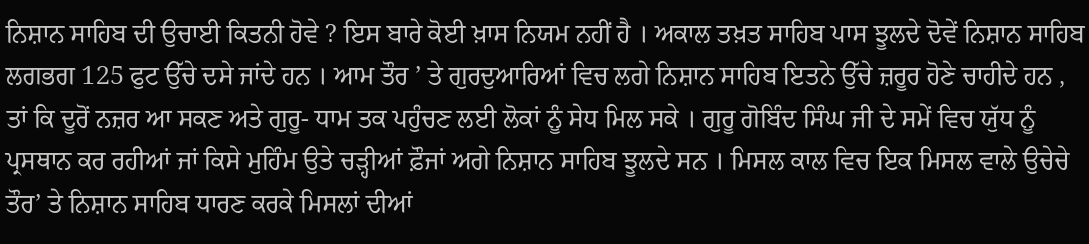ਨਿਸ਼ਾਨ ਸਾਹਿਬ ਦੀ ਉਚਾਈ ਕਿਤਨੀ ਹੋਵੇ ? ਇਸ ਬਾਰੇ ਕੋਈ ਖ਼ਾਸ ਨਿਯਮ ਨਹੀਂ ਹੈ । ਅਕਾਲ ਤਖ਼ਤ ਸਾਹਿਬ ਪਾਸ ਝੂਲਦੇ ਦੋਵੇਂ ਨਿਸ਼ਾਨ ਸਾਹਿਬ ਲਗਭਗ 125 ਫੁਟ ਉੱਚੇ ਦਸੇ ਜਾਂਦੇ ਹਨ । ਆਮ ਤੌਰ ’ ਤੇ ਗੁਰਦੁਆਰਿਆਂ ਵਿਚ ਲਗੇ ਨਿਸ਼ਾਨ ਸਾਹਿਬ ਇਤਨੇ ਉੱਚੇ ਜ਼ਰੂਰ ਹੋਣੇ ਚਾਹੀਦੇ ਹਨ , ਤਾਂ ਕਿ ਦੂਰੋਂ ਨਜ਼ਰ ਆ ਸਕਣ ਅਤੇ ਗੁਰੂ- ਧਾਮ ਤਕ ਪਹੁੰਚਣ ਲਈ ਲੋਕਾਂ ਨੂੰ ਸੇਧ ਮਿਲ ਸਕੇ । ਗੁਰੂ ਗੋਬਿੰਦ ਸਿੰਘ ਜੀ ਦੇ ਸਮੇਂ ਵਿਚ ਯੁੱਧ ਨੂੰ ਪ੍ਰਸਥਾਨ ਕਰ ਰਹੀਆਂ ਜਾਂ ਕਿਸੇ ਮੁਹਿੰਮ ਉਤੇ ਚੜ੍ਹੀਆਂ ਫ਼ੌਜਾਂ ਅਗੇ ਨਿਸ਼ਾਨ ਸਾਹਿਬ ਝੂਲਦੇ ਸਨ । ਮਿਸਲ ਕਾਲ ਵਿਚ ਇਕ ਮਿਸਲ ਵਾਲੇ ਉਚੇਚੇ ਤੌਰ’ ਤੇ ਨਿਸ਼ਾਨ ਸਾਹਿਬ ਧਾਰਣ ਕਰਕੇ ਮਿਸਲਾਂ ਦੀਆਂ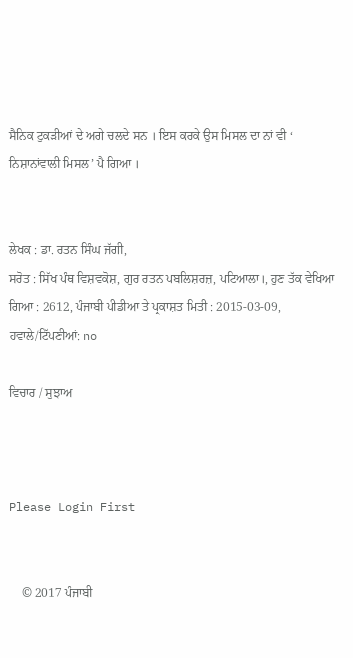ਸੈਨਿਕ ਟੁਕੜੀਆਂ ਦੇ ਅਗੇ ਚਲਦੇ ਸਨ । ਇਸ ਕਰਕੇ ਉਸ ਮਿਸਲ ਦਾ ਨਾਂ ਵੀ ‘ ਨਿਸ਼ਾਨਾਂਵਾਲੀ ਮਿਸਲ’ ਪੈ ਗਿਆ ।


ਲੇਖਕ : ਡਾ. ਰਤਨ ਸਿੰਘ ਜੱਗੀ,
ਸਰੋਤ : ਸਿੱਖ ਪੰਥ ਵਿਸ਼ਵਕੋਸ਼, ਗੁਰ ਰਤਨ ਪਬਲਿਸ਼ਰਜ਼, ਪਟਿਆਲਾ।, ਹੁਣ ਤੱਕ ਵੇਖਿਆ ਗਿਆ : 2612, ਪੰਜਾਬੀ ਪੀਡੀਆ ਤੇ ਪ੍ਰਕਾਸ਼ਤ ਮਿਤੀ : 2015-03-09, ਹਵਾਲੇ/ਟਿੱਪਣੀਆਂ: no

ਵਿਚਾਰ / ਸੁਝਾਅ



Please Login First


    © 2017 ਪੰਜਾਬੀ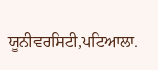ਯੂਨੀਵਰਸਿਟੀ,ਪਟਿਆਲਾ.